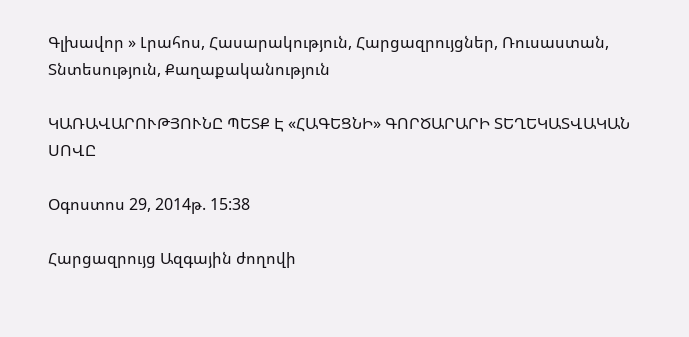Գլխավոր » Լրահոս, Հասարակություն, Հարցազրույցներ, Ռուսաստան, Տնտեսություն, Քաղաքականություն

ԿԱՌԱՎԱՐՈՒԹՅՈՒՆԸ ՊԵՏՔ Է «ՀԱԳԵՑՆԻ» ԳՈՐԾԱՐԱՐԻ ՏԵՂԵԿԱՏՎԱԿԱՆ ՍՈՎԸ

Օգոստոս 29, 2014թ. 15:38

Հարցազրույց Ազգային ժողովի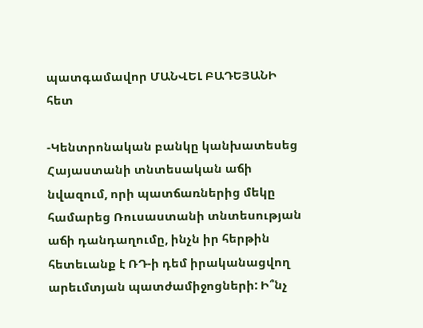պատգամավոր ՄԱՆՎԵԼ ԲԱԴԵՅԱՆԻ հետ

-Կենտրոնական բանկը կանխատեսեց Հայաստանի տնտեսական աճի նվազում, որի պատճառներից մեկը համարեց Ռուսաստանի տնտեսության աճի դանդաղումը, ինչն իր հերթին հետեւանք է ՌԴ-ի դեմ իրականացվող արեւմտյան պատժամիջոցների: Ի՞նչ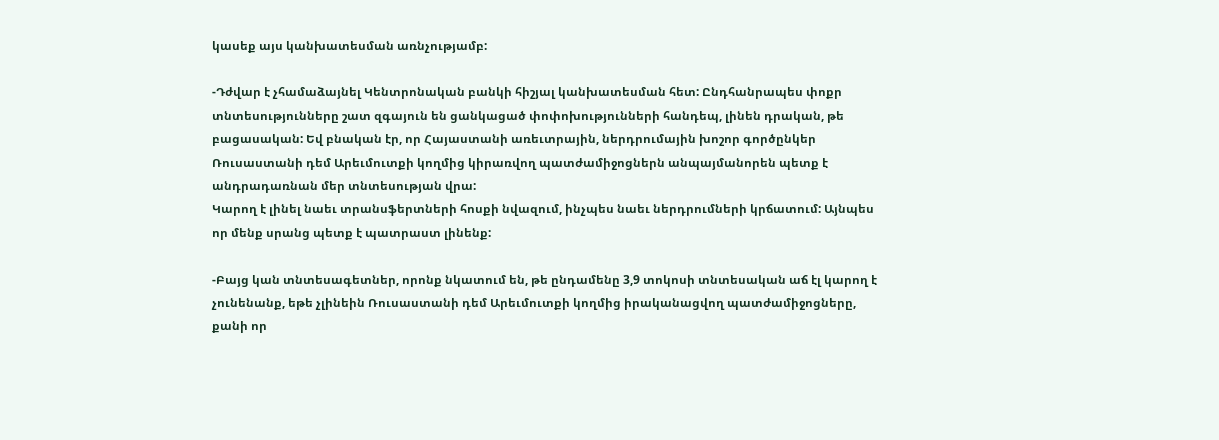կասեք այս կանխատեսման առնչությամբ:

-Դժվար է չհամաձայնել Կենտրոնական բանկի հիշյալ կանխատեսման հետ: Ընդհանրապես փոքր տնտեսությունները շատ զգայուն են ցանկացած փոփոխությունների հանդեպ, լինեն դրական, թե բացասական: Եվ բնական էր, որ Հայաստանի առեւտրային, ներդրումային խոշոր գործընկեր Ռուսաստանի դեմ Արեւմուտքի կողմից կիրառվող պատժամիջոցներն անպայմանորեն պետք է անդրադառնան մեր տնտեսության վրա:
Կարող է լինել նաեւ տրանսֆերտների հոսքի նվազում, ինչպես նաեւ ներդրումների կրճատում: Այնպես որ մենք սրանց պետք է պատրաստ լինենք:

-Բայց կան տնտեսագետներ, որոնք նկատում են, թե ընդամենը 3,9 տոկոսի տնտեսական աճ էլ կարող է չունենանք, եթե չլինեին Ռուսաստանի դեմ Արեւմուտքի կողմից իրականացվող պատժամիջոցները, քանի որ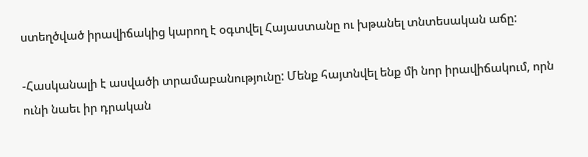ստեղծված իրավիճակից կարող է օգտվել Հայաստանը ու խթանել տնտեսական աճը:

-Հասկանալի է ասվածի տրամաբանությունը: Մենք հայտնվել ենք մի նոր իրավիճակում, որն ունի նաեւ իր դրական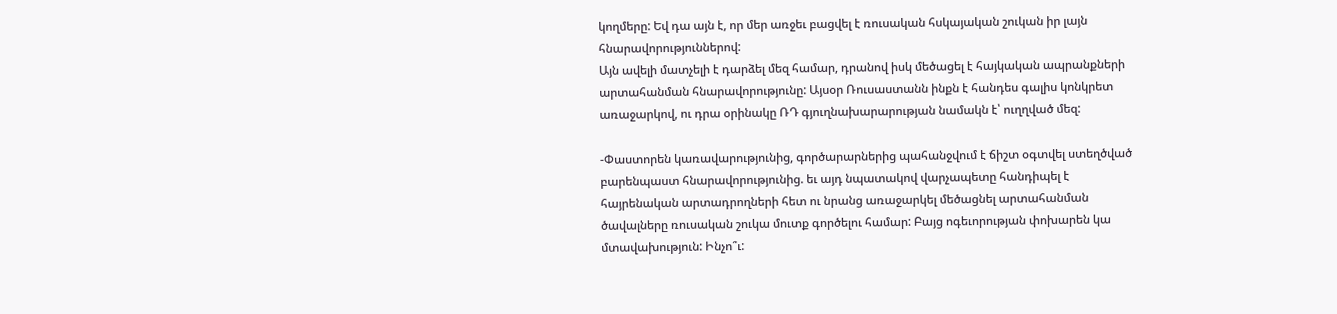կողմերը: Եվ դա այն է, որ մեր առջեւ բացվել է ռուսական հսկայական շուկան իր լայն հնարավորություններով:
Այն ավելի մատչելի է դարձել մեզ համար, դրանով իսկ մեծացել է հայկական ապրանքների արտահանման հնարավորությունը: Այսօր Ռուսաստանն ինքն է հանդես գալիս կոնկրետ առաջարկով, ու դրա օրինակը ՌԴ գյուղնախարարության նամակն է՝ ուղղված մեզ:

-Փաստորեն կառավարությունից, գործարարներից պահանջվում է ճիշտ օգտվել ստեղծված բարենպաստ հնարավորությունից. եւ այդ նպատակով վարչապետը հանդիպել է հայրենական արտադրողների հետ ու նրանց առաջարկել մեծացնել արտահանման ծավալները ռուսական շուկա մուտք գործելու համար: Բայց ոգեւորության փոխարեն կա մտավախություն: Ինչո՞ւ: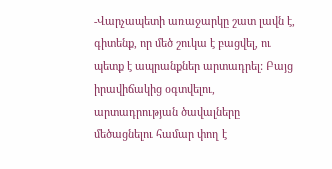-Վարչապետի առաջարկը շատ լավն է, գիտենք, որ մեծ շուկա է բացվել, ու պետք է ապրանքներ արտադրել: Բայց իրավիճակից օգտվելու, արտադրության ծավալները մեծացնելու համար փող է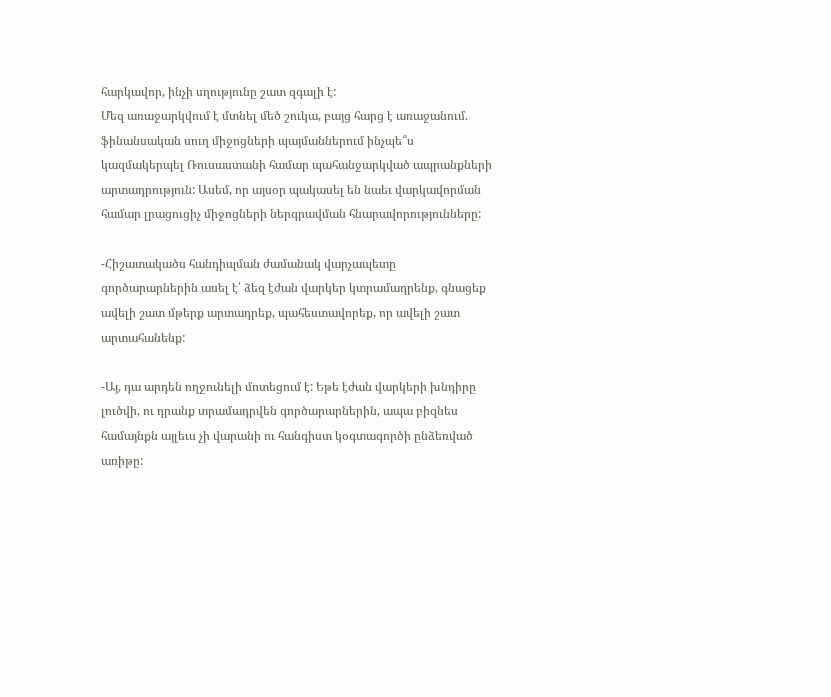հարկավոր, ինչի սղությունը շատ զգալի է:
Մեզ առաջարկվում է մտնել մեծ շուկա, բայց հարց է առաջանում. ֆինանսական սուղ միջոցների պայմաններում ինչպե՞ս կազմակերպել Ռուսաստանի համար պահանջարկված ապրանքների արտադրություն: Ասեմ, որ այսօր պակասել են նաեւ վարկավորման համար լրացուցիչ միջոցների ներգրավման հնարավորությունները:

-Հիշատակածս հանդիպման ժամանակ վարչապետը գործարարներին ասել է՝ ձեզ էժան վարկեր կտրամադրենք, գնացեք ավելի շատ մթերք արտադրեք, պահեստավորեք, որ ավելի շատ արտահանենք:

-Այ, դա արդեն ողջունելի մոտեցում է: Եթե էժան վարկերի խնդիրը լուծվի, ու դրանք տրամադրվեն գործարարներին, ապա բիզնես համայնքն այլեւս չի վարանի ու հանգիստ կօգտագործի ընձեռված առիթը: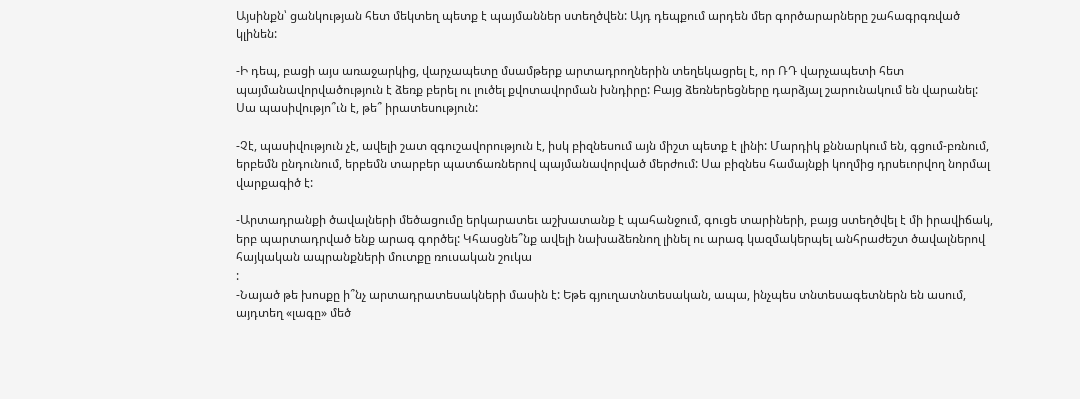Այսինքն՝ ցանկության հետ մեկտեղ պետք է պայմաններ ստեղծվեն: Այդ դեպքում արդեն մեր գործարարները շահագրգռված կլինեն:

-Ի դեպ, բացի այս առաջարկից, վարչապետը մսամթերք արտադրողներին տեղեկացրել է, որ ՌԴ վարչապետի հետ պայմանավորվածություն է ձեռք բերել ու լուծել քվոտավորման խնդիրը: Բայց ձեռներեցները դարձյալ շարունակում են վարանել: Սա պասիվությո՞ւն է, թե՞ իրատեսություն:

-Չէ, պասիվություն չէ, ավելի շատ զգուշավորություն է, իսկ բիզնեսում այն միշտ պետք է լինի: Մարդիկ քննարկում են, գցում-բռնում, երբեմն ընդունում, երբեմն տարբեր պատճառներով պայմանավորված մերժում: Սա բիզնես համայնքի կողմից դրսեւորվող նորմալ վարքագիծ է:

-Արտադրանքի ծավալների մեծացումը երկարատեւ աշխատանք է պահանջում, գուցե տարիների, բայց ստեղծվել է մի իրավիճակ, երբ պարտադրված ենք արագ գործել: Կհասցնե՞նք ավելի նախաձեռնող լինել ու արագ կազմակերպել անհրաժեշտ ծավալներով հայկական ապրանքների մուտքը ռուսական շուկա
:
-Նայած թե խոսքը ի՞նչ արտադրատեսակների մասին է: Եթե գյուղատնտեսական, ապա, ինչպես տնտեսագետներն են ասում, այդտեղ «լագը» մեծ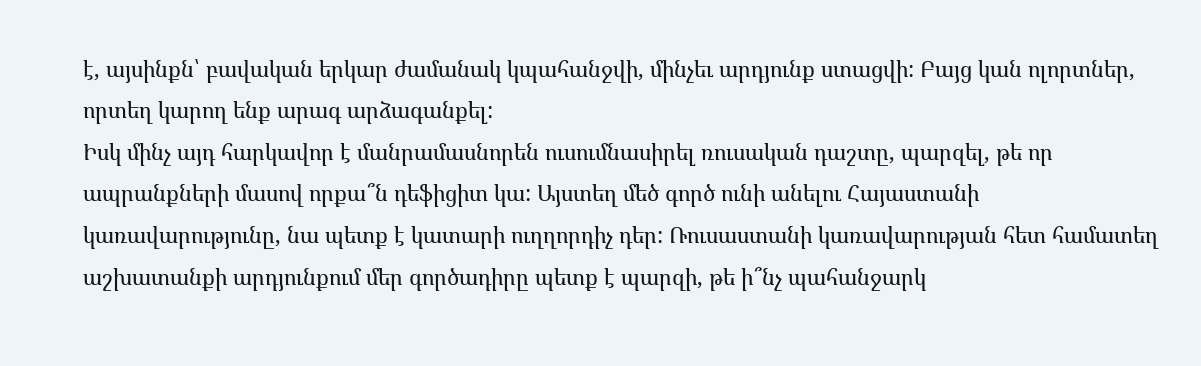է, այսինքն՝ բավական երկար ժամանակ կպահանջվի, մինչեւ արդյունք ստացվի: Բայց կան ոլորտներ, որտեղ կարող ենք արագ արձագանքել:
Իսկ մինչ այդ հարկավոր է մանրամասնորեն ուսումնասիրել ռուսական դաշտը, պարզել, թե որ ապրանքների մասով որքա՞ն դեֆիցիտ կա: Այստեղ մեծ գործ ունի անելու Հայաստանի կառավարությունը, նա պետք է կատարի ուղղորդիչ դեր: Ռուսաստանի կառավարության հետ համատեղ աշխատանքի արդյունքում մեր գործադիրը պետք է պարզի, թե ի՞նչ պահանջարկ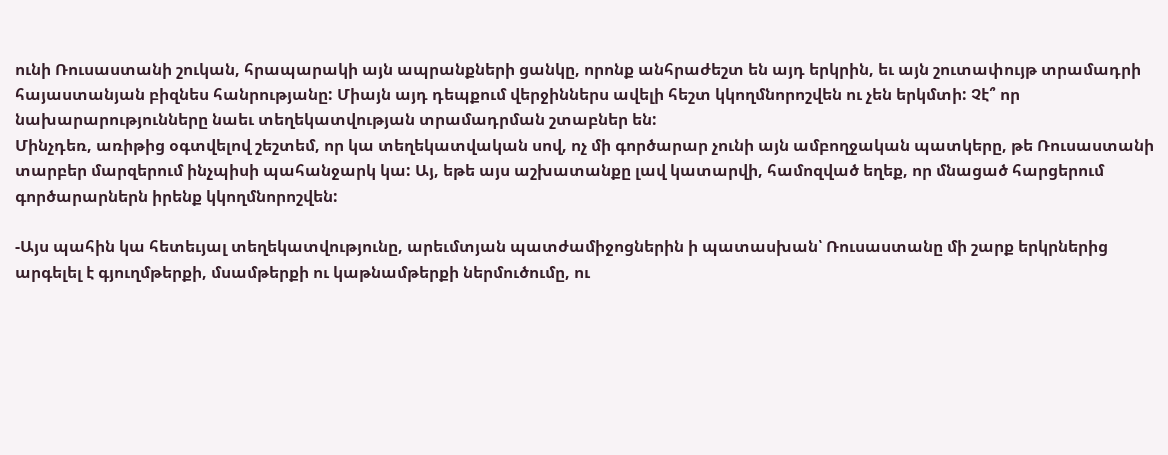ունի Ռուսաստանի շուկան, հրապարակի այն ապրանքների ցանկը, որոնք անհրաժեշտ են այդ երկրին, եւ այն շուտափույթ տրամադրի հայաստանյան բիզնես հանրությանը: Միայն այդ դեպքում վերջիններս ավելի հեշտ կկողմնորոշվեն ու չեն երկմտի: Չէ՞ որ նախարարությունները նաեւ տեղեկատվության տրամադրման շտաբներ են:
Մինչդեռ, առիթից օգտվելով շեշտեմ, որ կա տեղեկատվական սով, ոչ մի գործարար չունի այն ամբողջական պատկերը, թե Ռուսաստանի տարբեր մարզերում ինչպիսի պահանջարկ կա: Այ, եթե այս աշխատանքը լավ կատարվի, համոզված եղեք, որ մնացած հարցերում գործարարներն իրենք կկողմնորոշվեն:

-Այս պահին կա հետեւյալ տեղեկատվությունը, արեւմտյան պատժամիջոցներին ի պատասխան՝ Ռուսաստանը մի շարք երկրներից արգելել է գյուղմթերքի, մսամթերքի ու կաթնամթերքի ներմուծումը, ու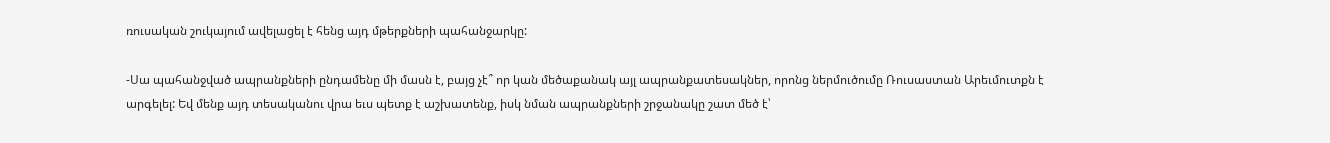ռուսական շուկայում ավելացել է հենց այդ մթերքների պահանջարկը:

-Սա պահանջված ապրանքների ընդամենը մի մասն է, բայց չէ՞ որ կան մեծաքանակ այլ ապրանքատեսակներ, որոնց ներմուծումը Ռուսաստան Արեւմուտքն է արգելել: Եվ մենք այդ տեսականու վրա եւս պետք է աշխատենք, իսկ նման ապրանքների շրջանակը շատ մեծ է՝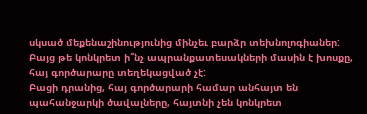սկսած մեքենաշինությունից մինչեւ բարձր տեխնոլոգիաներ: Բայց թե կոնկրետ ի՞նչ ապրանքատեսակների մասին է խոսքը, հայ գործարարը տեղեկացված չէ:
Բացի դրանից, հայ գործարարի համար անհայտ են պահանջարկի ծավալները, հայտնի չեն կոնկրետ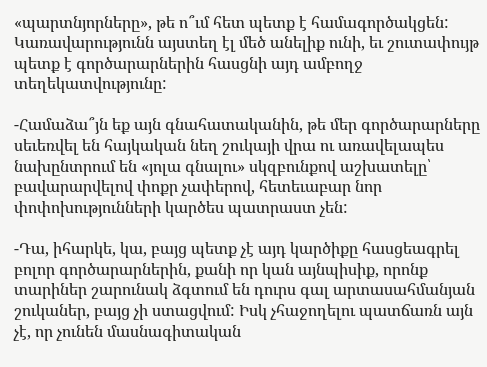«պարտնյորները», թե ո՞ւմ հետ պետք է համագործակցեն: Կառավարությունն այստեղ էլ մեծ անելիք ունի, եւ շուտափույթ պետք է գործարարներին հասցնի այդ ամբողջ տեղեկատվությունը:

-Համաձա՞յն եք այն գնահատականին, թե մեր գործարարները սեւեռվել են հայկական նեղ շուկայի վրա ու առավելապես նախընտրում են «յոլա գնալու» սկզբունքով աշխատելը՝ բավարարվելով փոքր չափերով, հետեւաբար նոր փոփոխությունների կարծես պատրաստ չեն:

-Դա, իհարկե, կա, բայց պետք չէ այդ կարծիքը հասցեագրել բոլոր գործարարներին, քանի որ կան այնպիսիք, որոնք տարիներ շարունակ ձգտում են դուրս գալ արտասահմանյան շուկաներ, բայց չի ստացվում: Իսկ չհաջողելու պատճառն այն չէ, որ չունեն մասնագիտական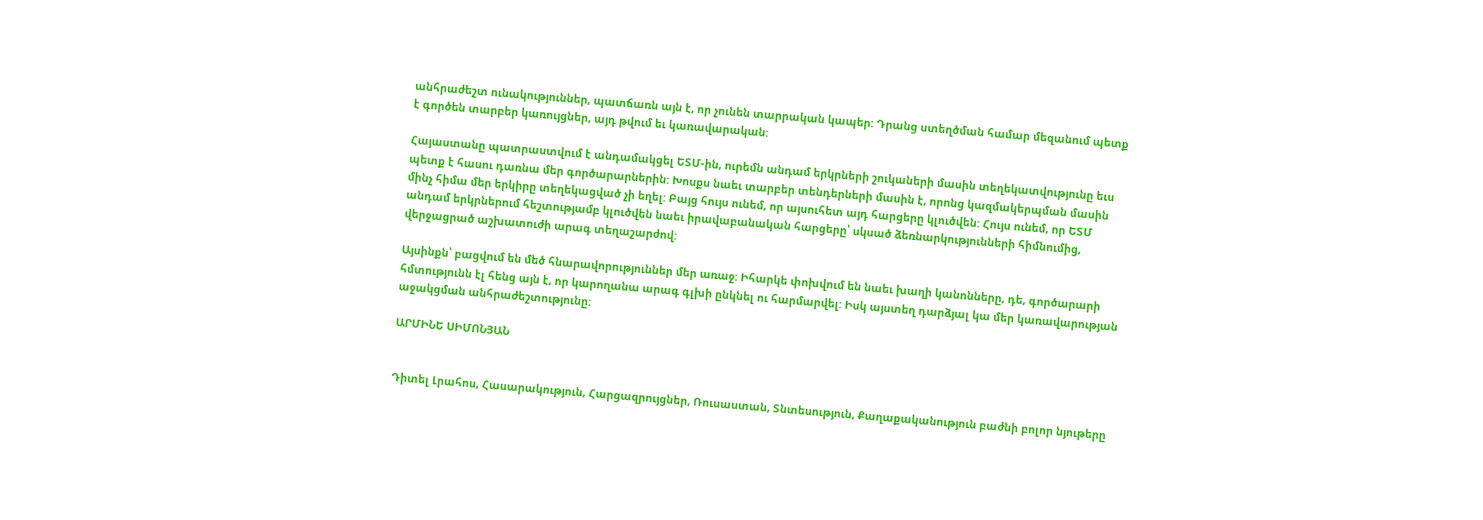անհրաժեշտ ունակություններ, պատճառն այն է, որ չունեն տարրական կապեր: Դրանց ստեղծման համար մեզանում պետք է գործեն տարբեր կառույցներ, այդ թվում եւ կառավարական:

Հայաստանը պատրաստվում է անդամակցել ԵՏՄ-ին, ուրեմն անդամ երկրների շուկաների մասին տեղեկատվությունը եւս պետք է հասու դառնա մեր գործարարներին: Խոսքս նաեւ տարբեր տենդերների մասին է, որոնց կազմակերպման մասին մինչ հիմա մեր երկիրը տեղեկացված չի եղել: Բայց հույս ունեմ, որ այսուհետ այդ հարցերը կլուծվեն: Հույս ունեմ, որ ԵՏՄ անդամ երկրներում հեշտությամբ կլուծվեն նաեւ իրավաբանական հարցերը՝ սկսած ձեռնարկությունների հիմնումից, վերջացրած աշխատուժի արագ տեղաշարժով:

Այսինքն՝ բացվում են մեծ հնարավորություններ մեր առաջ: Իհարկե փոխվում են նաեւ խաղի կանոնները, դե, գործարարի հմտությունն էլ հենց այն է, որ կարողանա արագ գլխի ընկնել ու հարմարվել: Իսկ այստեղ դարձյալ կա մեր կառավարության աջակցման անհրաժեշտությունը:

ԱՐՄԻՆԵ ՍԻՄՈՆՅԱՆ


Դիտել Լրահոս, Հասարակություն, Հարցազրույցներ, Ռուսաստան, Տնտեսություն, Քաղաքականություն բաժնի բոլոր նյութերը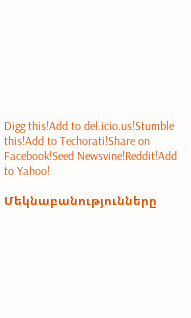Digg this!Add to del.icio.us!Stumble this!Add to Techorati!Share on Facebook!Seed Newsvine!Reddit!Add to Yahoo!

Մեկնաբանությունները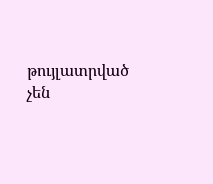թույլատրված չեն